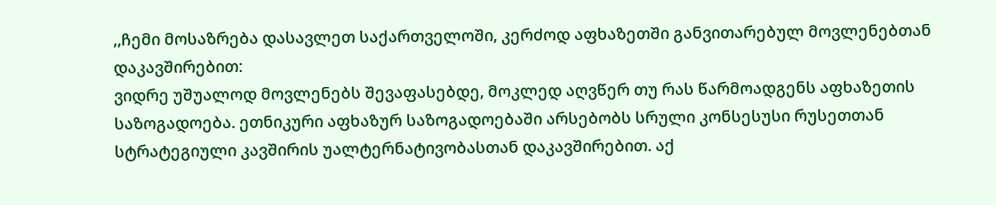,,ჩემი მოსაზრება დასავლეთ საქართველოში, კერძოდ აფხაზეთში განვითარებულ მოვლენებთან დაკავშირებით:
ვიდრე უშუალოდ მოვლენებს შევაფასებდე, მოკლედ აღვწერ თუ რას წარმოადგენს აფხაზეთის საზოგადოება. ეთნიკური აფხაზურ საზოგადოებაში არსებობს სრული კონსესუსი რუსეთთან სტრატეგიული კავშირის უალტერნატივობასთან დაკავშირებით. აქ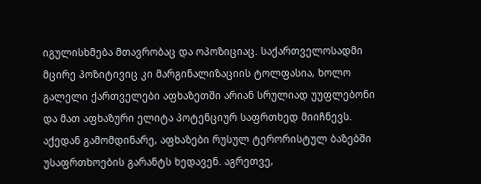იგულისხმება მთავრობაც და ოპოზიციაც. საქართველოსადმი მცირე პოზიტივიც კი მარგინალიზაციის ტოლფასია, ხოლო გალელი ქართველები აფხაზეთში არიან სრულიად უუფლებონი და მათ აფხაზური ელიტა პოტენციურ საფრთხედ მიიჩნევს. აქედან გამომდინარე, აფხაზები რუსულ ტერორისტულ ბაზებში უსაფრთხოების გარანტს ხედავენ. აგრეთვე,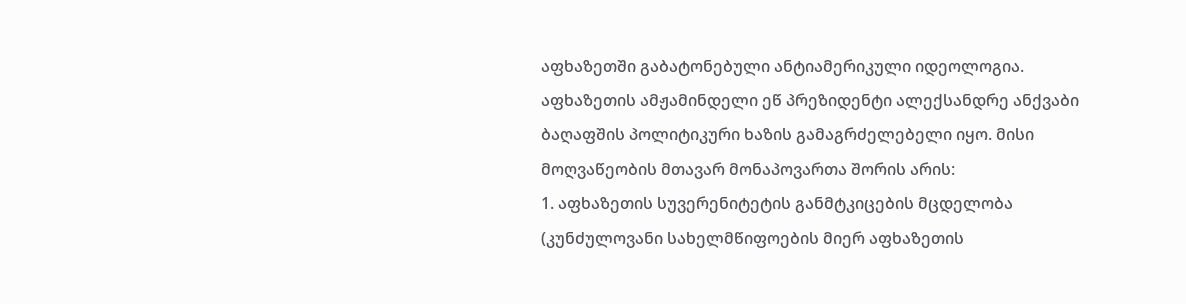აფხაზეთში გაბატონებული ანტიამერიკული იდეოლოგია.
აფხაზეთის ამჟამინდელი ეწ პრეზიდენტი ალექსანდრე ანქვაბი ბაღაფშის პოლიტიკური ხაზის გამაგრძელებელი იყო. მისი მოღვაწეობის მთავარ მონაპოვართა შორის არის:
1. აფხაზეთის სუვერენიტეტის განმტკიცების მცდელობა (კუნძულოვანი სახელმწიფოების მიერ აფხაზეთის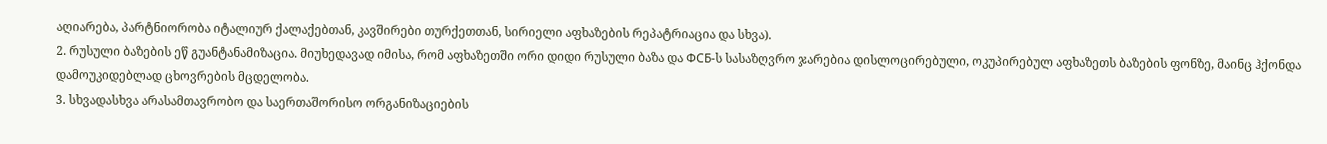აღიარება, პარტნიორობა იტალიურ ქალაქებთან, კავშირები თურქეთთან, სირიელი აფხაზების რეპატრიაცია და სხვა).
2. რუსული ბაზების ეწ გუანტანამიზაცია. მიუხედავად იმისა, რომ აფხაზეთში ორი დიდი რუსული ბაზა და ФСБ-ს სასაზღვრო ჯარებია დისლოცირებული, ოკუპირებულ აფხაზეთს ბაზების ფონზე, მაინც ჰქონდა დამოუკიდებლად ცხოვრების მცდელობა.
3. სხვადასხვა არასამთავრობო და საერთაშორისო ორგანიზაციების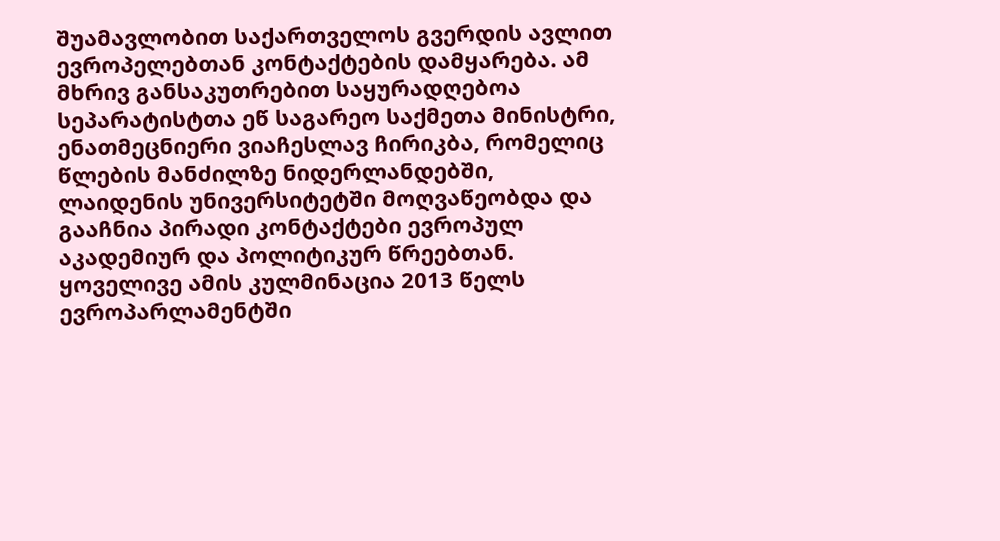შუამავლობით საქართველოს გვერდის ავლით ევროპელებთან კონტაქტების დამყარება. ამ მხრივ განსაკუთრებით საყურადღებოა სეპარატისტთა ეწ საგარეო საქმეთა მინისტრი, ენათმეცნიერი ვიაჩესლავ ჩირიკბა, რომელიც წლების მანძილზე ნიდერლანდებში, ლაიდენის უნივერსიტეტში მოღვაწეობდა და გააჩნია პირადი კონტაქტები ევროპულ აკადემიურ და პოლიტიკურ წრეებთან. ყოველივე ამის კულმინაცია 2013 წელს ევროპარლამენტში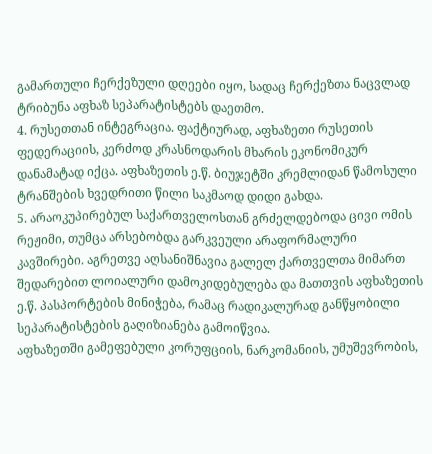გამართული ჩერქეზული დღეები იყო, სადაც ჩერქეზთა ნაცვლად ტრიბუნა აფხაზ სეპარატისტებს დაეთმო.
4. რუსეთთან ინტეგრაცია. ფაქტიურად, აფხაზეთი რუსეთის ფედერაციის, კერძოდ კრასნოდარის მხარის ეკონომიკურ დანამატად იქცა. აფხაზეთის ე.წ. ბიუჯეტში კრემლიდან წამოსული ტრანშების ხვედრითი წილი საკმაოდ დიდი გახდა.
5. არაოკუპირებულ საქართველოსთან გრძელდებოდა ცივი ომის რეჟიმი, თუმცა არსებობდა გარკვეული არაფორმალური კავშირები. აგრეთვე აღსანიშნავია გალელ ქართველთა მიმართ შედარებით ლოიალური დამოკიდებულება და მათთვის აფხაზეთის ე.წ. პასპორტების მინიჭება, რამაც რადიკალურად განწყობილი სეპარატისტების გაღიზიანება გამოიწვია.
აფხაზეთში გამეფებული კორუფციის, ნარკომანიის, უმუშევრობის,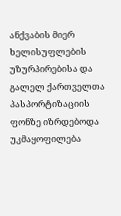ანქვაბის მიერ ხელისუფლების უზურპირებისა და გალელ ქართველთა პასპორტიზაციის ფონზე იზრდებოდა უკმაყოფილება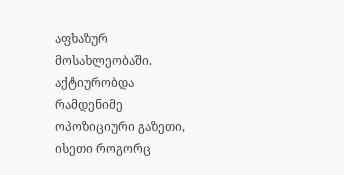აფხაზურ მოსახლეობაში. აქტიურობდა რამდენიმე ოპოზიციური გაზეთი, ისეთი როგორც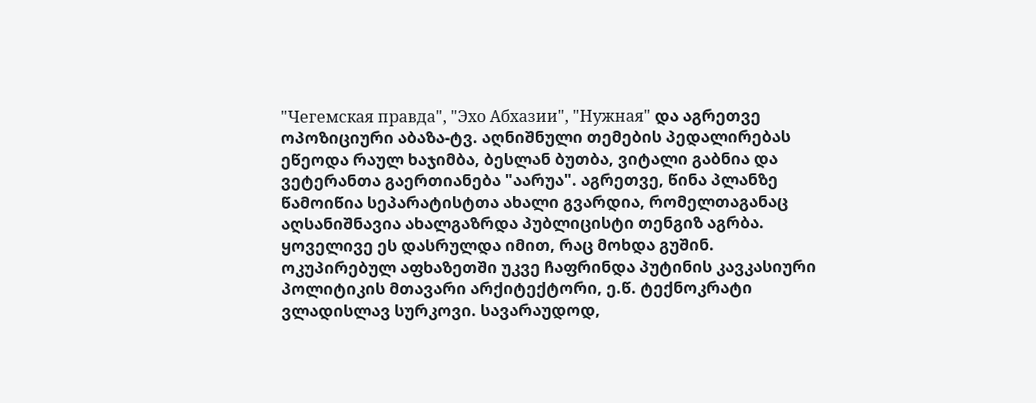"Чегемская правда", "Эхо Абхазии", "Нужная" და აგრეთვე ოპოზიციური აბაზა-ტვ. აღნიშნული თემების პედალირებას ეწეოდა რაულ ხაჯიმბა, ბესლან ბუთბა, ვიტალი გაბნია და ვეტერანთა გაერთიანება "აარუა". აგრეთვე, წინა პლანზე წამოიწია სეპარატისტთა ახალი გვარდია, რომელთაგანაც აღსანიშნავია ახალგაზრდა პუბლიცისტი თენგიზ აგრბა. ყოველივე ეს დასრულდა იმით, რაც მოხდა გუშინ.
ოკუპირებულ აფხაზეთში უკვე ჩაფრინდა პუტინის კავკასიური პოლიტიკის მთავარი არქიტექტორი, ე.წ. ტექნოკრატი ვლადისლავ სურკოვი. სავარაუდოდ,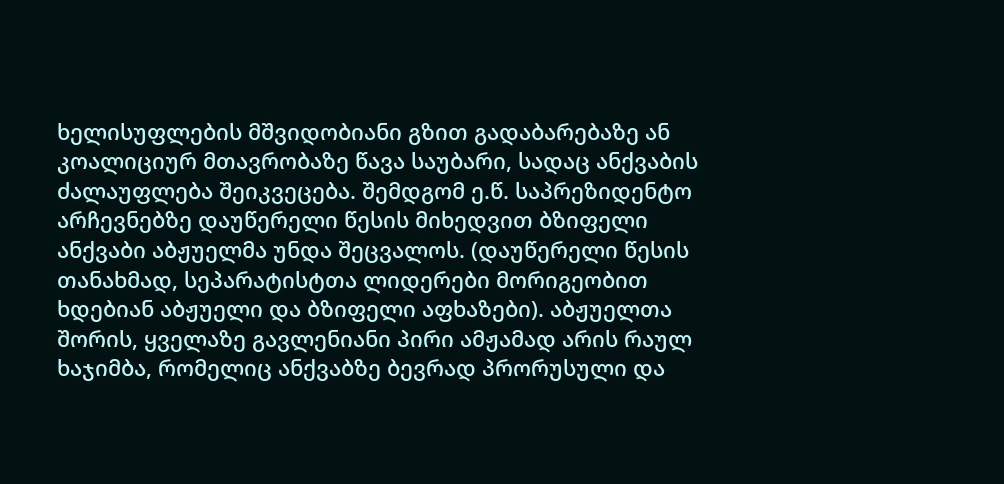ხელისუფლების მშვიდობიანი გზით გადაბარებაზე ან კოალიციურ მთავრობაზე წავა საუბარი, სადაც ანქვაბის ძალაუფლება შეიკვეცება. შემდგომ ე.წ. საპრეზიდენტო არჩევნებზე დაუწერელი წესის მიხედვით ბზიფელი ანქვაბი აბჟუელმა უნდა შეცვალოს. (დაუწერელი წესის თანახმად, სეპარატისტთა ლიდერები მორიგეობით ხდებიან აბჟუელი და ბზიფელი აფხაზები). აბჟუელთა შორის, ყველაზე გავლენიანი პირი ამჟამად არის რაულ ხაჯიმბა, რომელიც ანქვაბზე ბევრად პრორუსული და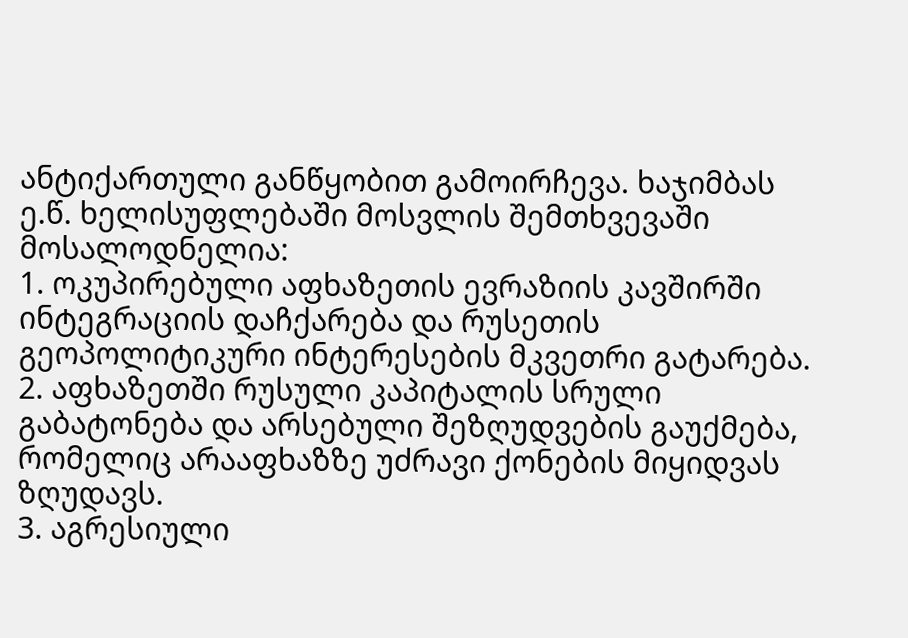ანტიქართული განწყობით გამოირჩევა. ხაჯიმბას ე.წ. ხელისუფლებაში მოსვლის შემთხვევაში მოსალოდნელია:
1. ოკუპირებული აფხაზეთის ევრაზიის კავშირში ინტეგრაციის დაჩქარება და რუსეთის გეოპოლიტიკური ინტერესების მკვეთრი გატარება.
2. აფხაზეთში რუსული კაპიტალის სრული გაბატონება და არსებული შეზღუდვების გაუქმება, რომელიც არააფხაზზე უძრავი ქონების მიყიდვას ზღუდავს.
3. აგრესიული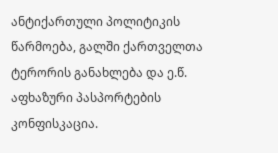ანტიქართული პოლიტიკის წარმოება, გალში ქართველთა ტერორის განახლება და ე.წ. აფხაზური პასპორტების კონფისკაცია.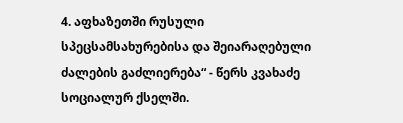4. აფხაზეთში რუსული სპეცსამსახურებისა და შეიარაღებული ძალების გაძლიერება“ - წერს კვახაძე სოციალურ ქსელში.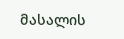მასალის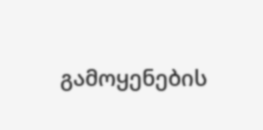გამოყენების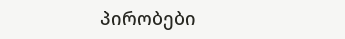პირობები